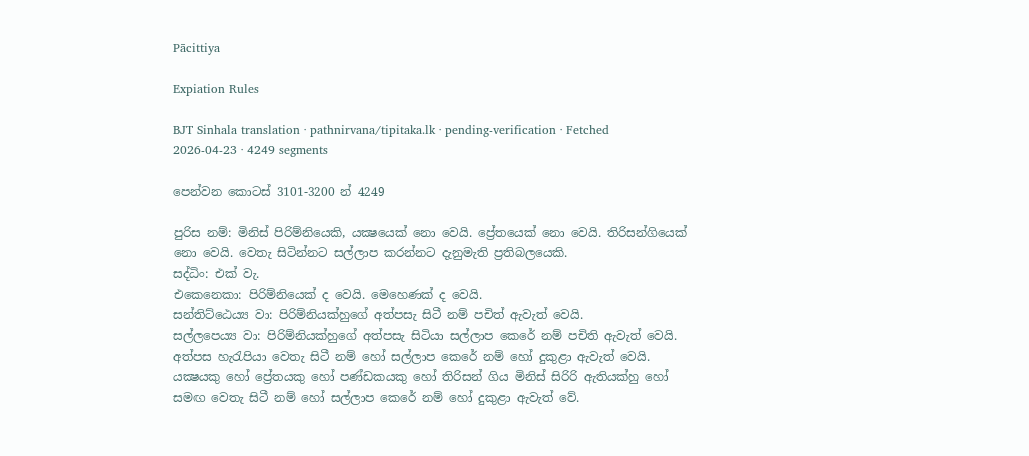Pācittiya

Expiation Rules

BJT Sinhala translation · pathnirvana/tipitaka.lk · pending-verification · Fetched 2026-04-23 · 4249 segments

පෙන්වන කොටස් 3101-3200 න් 4249

පුරිස නම්: මිනිස් පිරිම්නියෙකි, යක්‍ෂයෙක් නො වෙයි. ප්‍රේතයෙක් නො වෙයි. තිරිසන්ගියෙක් නො වෙයි. වෙතැ සිටින්නට සල්ලාප කරන්නට දැනුමැති ප්‍රතිබලයෙකි.
සද්ධිං: එක් වැ.
එකෙනෙකා: පිරිම්නියෙක් ද වෙයි. මෙහෙණක් ද වෙයි.
සන්තිට්ඨෙය්‍ය වා: පිරිම්නියක්හුගේ අත්පසැ සිටී නම් පචිත් ඇවැත් වෙයි.
සල්ලපෙය්‍ය වා: පිරිම්නියක්හුගේ අත්පසැ සිටියා සල්ලාප කෙරේ නම් පචිති ඇවැත් වෙයි.
අත්පස හැරැපියා වෙතැ සිටී නම් හෝ සල්ලාප කෙරේ නම් හෝ දුකුළා ඇවැත් වෙයි. යක්‍ෂයකු හෝ ප්‍රේතයකු හෝ පණ්ඩකයකු හෝ තිරිසන් ගිය මිනිස් සිරිරි ඇතියක්හු හෝ සමඟ වෙතැ සිටී නම් හෝ සල්ලාප කෙරේ නම් හෝ දුකුළා ඇවැත් වේ.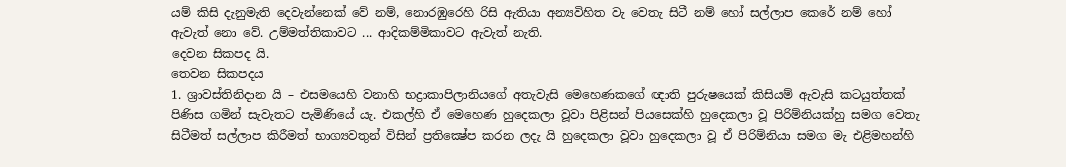යම් කිසි දැනුමැති දෙවැන්නෙක් වේ නම්, නොරඹුරෙහි රිසි ඇතියා අන්‍යවිහිත වැ වෙතැ සිටී නම් හෝ සල්ලාප කෙරේ නම් හෝ ඇවැත් නො වේ. උම්මත්තිකාවට ... ආදිකම්මිකාවට ඇවැත් නැති.
දෙවන සිකපද යි.
තෙවන සිකපදය
1. ශ්‍රාවස්තිනිදාන යි – එසමයෙහි වනාහි භද්‍රාකාපිලානියගේ අතැවැසි මෙහෙණකගේ ඥාති පුරුෂයෙක් කිසියම් ඇවැසි කටයුත්තක් පිණිස ගමින් සැවැතට පැමිණියේ යැ. එකල්හි ඒ මෙහෙණ හුදෙකලා වූවා පිළිසන් පියසෙක්හි හුදෙකලා වූ පිරිම්නියක්හු සමග වෙතැ සිටීමත් සල්ලාප කිරීමත් භාග්‍යවතුන් විසින් ප්‍රතික්‍ෂේප කරන ලදැ යි හුදෙකලා වූවා හුදෙකලා වූ ඒ පිරිම්නියා සමග මැ එළිමහන්හි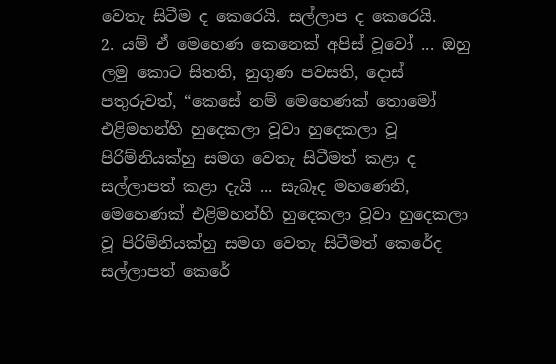වෙතැ සිටීම ද කෙරෙයි. සල්ලාප ද කෙරෙයි.
2. යම් ඒ මෙහෙණ කෙනෙක් අපිස් වූවෝ ... ඔහු ලමු කොට සිතති, නුගුණ පවසති, දොස් පතුරුවත්, “කෙසේ නම් මෙහෙණක් තොමෝ එළිමහන්හි හුදෙකලා වූවා හුදෙකලා වූ පිරිම්නියක්හු සමග වෙතැ සිටීමත් කළා ද සල්ලාපත් කළා දැයි ... සැබෑද මහණෙනි, මෙහෙණක් එළිමහන්හි හුදෙකලා වූවා හුදෙකලා වූ පිරිම්නියක්හු සමග වෙතැ සිටීමත් කෙරේද සල්ලාපත් කෙරේ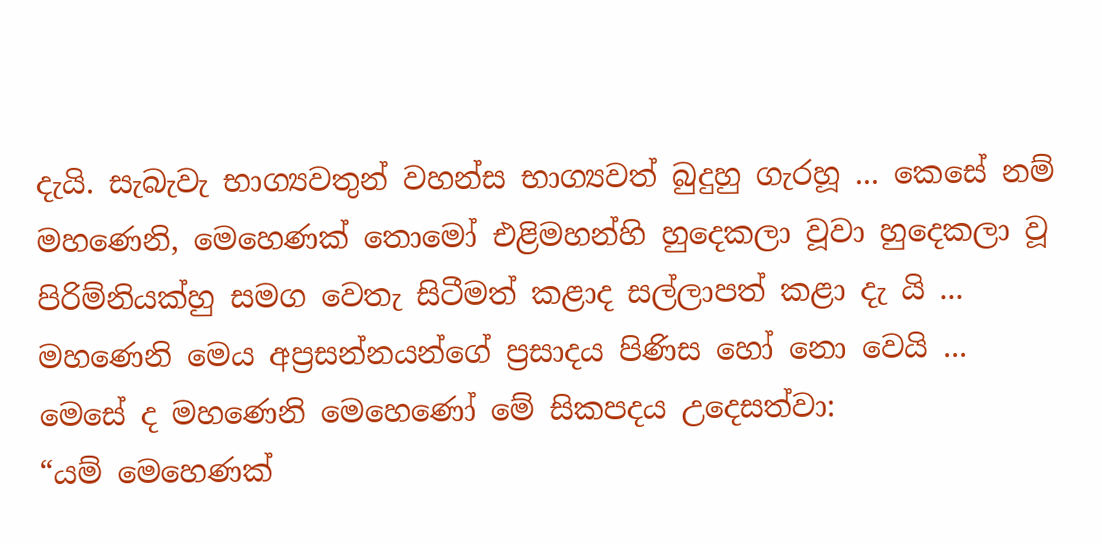දැයි. සැබැවැ භාග්‍යවතුන් වහන්ස භාග්‍යවත් බුදුහු ගැරහූ ... කෙසේ නම් මහණෙනි, මෙහෙණක් තොමෝ එළිමහන්හි හුදෙකලා වූවා හුදෙකලා වූ පිරිම්නියක්හු සමග වෙතැ සිටීමත් කළාද සල්ලාපත් කළා දැ යි ... මහණෙනි මෙය අප්‍රසන්නයන්ගේ ප්‍රසාදය පිණිස හෝ නො වෙයි ... මෙසේ ද මහණෙනි මෙහෙණෝ මේ සිකපදය උදෙසත්වා:
“යම් මෙහෙණක්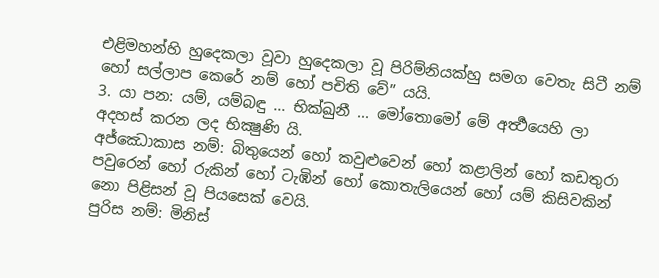එළිමහන්හි හුදෙකලා වූවා හුදෙකලා වූ පිරිම්නියක්හු සමග වෙතැ සිටී නම් හෝ සල්ලාප කෙරේ නම් හෝ පචිති වේ” යයි.
3. යා පන: යම්, යම්බඳු ... භික්ඛුනී ... මෝතොමෝ මේ අර්‍ත්‍ථයෙහි ලා අදහස් කරන ලද භික්‍ෂුණි යි.
අජ්ඣොකාස නම්: බිතුයෙන් හෝ කවුළුවෙන් හෝ කළාලින් හෝ කඩතුරා පවුරෙන් හෝ රුකින් හෝ ටැඹින් හෝ කොතැලියෙන් හෝ යම් කිසිවකින් නො පිළිසන් වූ පියසෙක් වෙයි.
පුරිස නම්: මිනිස්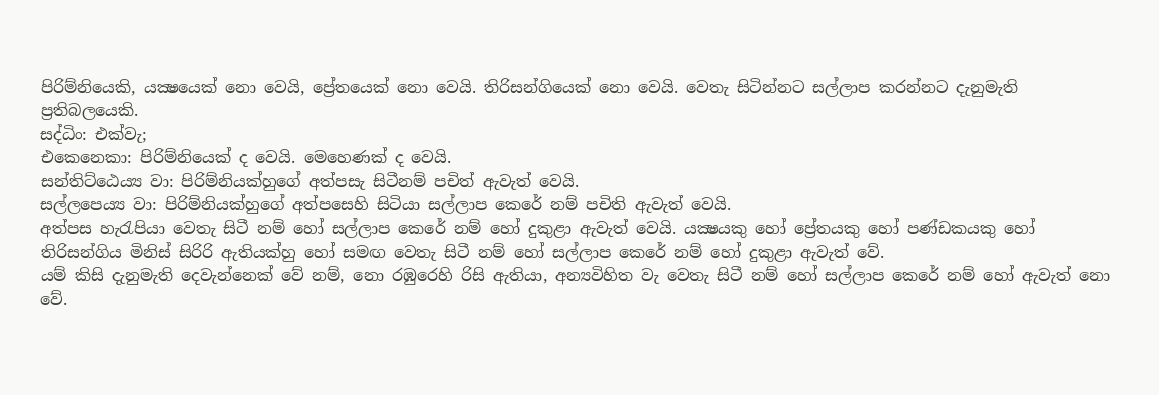පිරිම්නියෙකි, යක්‍ෂයෙක් නො වෙයි, ප්‍රේතයෙක් නො වෙයි. තිරිසන්ගියෙක් නො වෙයි. වෙතැ සිටින්නට සල්ලාප කරන්නට දැනුමැති ප්‍රතිබලයෙකි.
සද්ධිං: එක්වැ;
එකෙනෙකා: පිරිම්නියෙක් ද වෙයි. මෙහෙණක් ද වෙයි.
සන්තිට්ඨෙය්‍ය වා: පිරිම්නියක්හුගේ අත්පසැ සිටීනම් පචිත් ඇවැත් වෙයි.
සල්ලපෙය්‍ය වා: පිරිම්නියක්හුගේ අත්පසෙහි සිටියා සල්ලාප කෙරේ නම් පචිති ඇවැත් වෙයි.
අත්පස හැරැපියා වෙතැ සිටී නම් හෝ සල්ලාප කෙරේ නම් හෝ දුකුළා ඇවැත් වෙයි. යක්‍ෂයකු හෝ ප්‍රේතයකු හෝ පණ්ඩකයකු හෝ තිරිසන්ගිය මිනිස් සිරිරි ඇතියක්හු හෝ සමඟ වෙතැ සිටී නම් හෝ සල්ලාප කෙරේ නම් හෝ දුකුළා ඇවැත් වේ.
යම් කිසි දැනුමැති දෙවැන්නෙක් වේ නම්, නො රඹුරෙහි රිසි ඇතියා, අන්‍යවිහිත වැ වෙතැ සිටී නම් හෝ සල්ලාප කෙරේ නම් හෝ ඇවැත් නො වේ.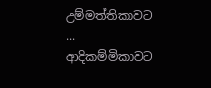උම්මත්තිකාවට ... ආදිකම්මිකාවට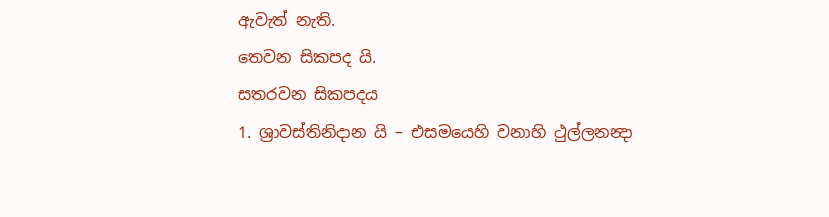ඇවැත් නැති.
තෙවන සිකපද යි.
සතරවන සිකපදය
1. ශ්‍රාවස්තිනිදාන යි – එසමයෙහි වනාහි ථුල්ලනන්‍දා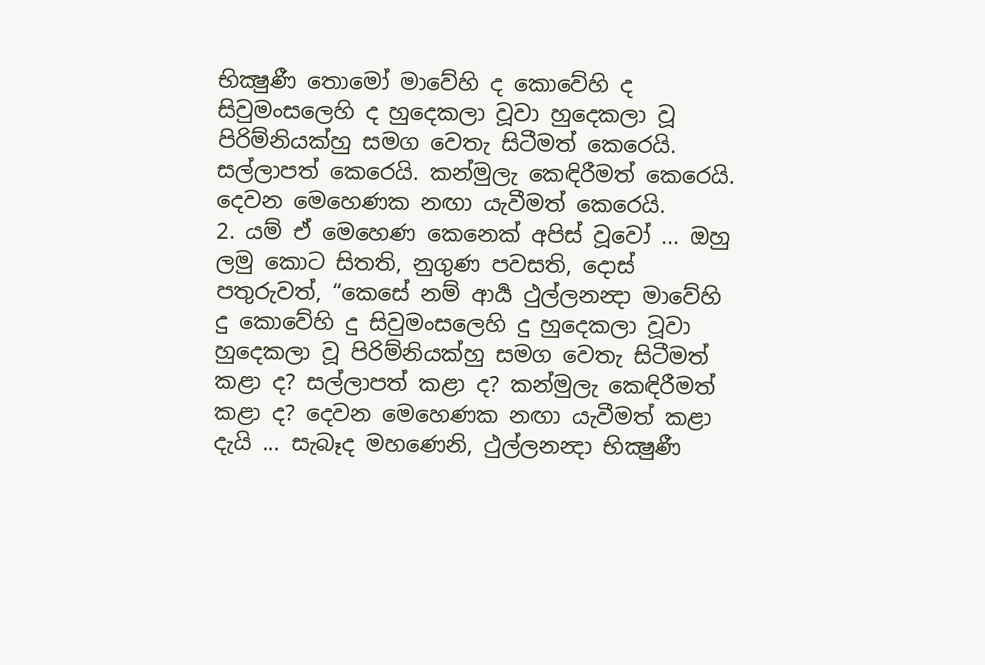භික්‍ෂුණී තොමෝ මාවේහි ද කොවේහි ද සිවුමංසලෙහි ද හුදෙකලා වූවා හුදෙකලා වූ පිරිම්නියක්හු සමග වෙතැ සිටීමත් කෙරෙයි. සල්ලාපත් කෙරෙයි. කන්මුලැ කෙඳිරීමත් කෙරෙයි. දෙවන මෙහෙණක නඟා යැවීමත් කෙරෙයි.
2. යම් ඒ මෙහෙණ කෙනෙක් අපිස් වූවෝ ... ඔහු ලමු කොට සිතති, නුගුණ පවසති, දොස් පතුරුවත්, “කෙසේ නම් ආර්‍ය ථුල්ලනන්‍දා මාවේහි දු කොවේහි දු සිවුමංසලෙහි දු හුදෙකලා වූවා හුදෙකලා වූ පිරිම්නියක්හු සමග වෙතැ සිටීමත් කළා ද? සල්ලාපත් කළා ද? කන්මුලැ කෙඳිරීමත් කළා ද? දෙවන මෙහෙණක නඟා යැවීමත් කළා දැයි ... සැබෑද මහණෙනි, ථුල්ලනන්‍දා භික්‍ෂුණී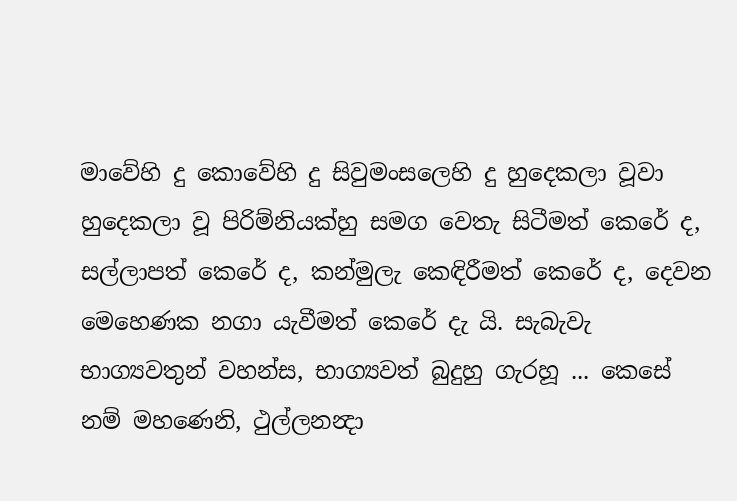මාවේහි දු කොවේහි දු සිවුමංසලෙහි දු හුදෙකලා වූවා හුදෙකලා වූ පිරිම්නියක්හු සමග වෙතැ සිටීමත් කෙරේ ද, සල්ලාපත් කෙරේ ද, කන්මුලැ කෙඳිරීමත් කෙරේ ද, දෙවන මෙහෙණක නගා යැවීමත් කෙරේ දැ යි. සැබැවැ භාග්‍යවතුන් වහන්ස, භාග්‍යවත් බුදුහු ගැරහූ ... කෙසේ නම් මහණෙනි, ථුල්ලනන්‍දා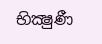භික්‍ෂුණී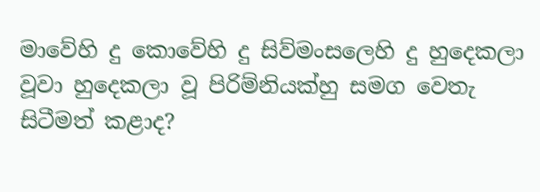මාවේහි දු කොවේහි දු සිව්මංසලෙහි දු හුදෙකලා වූවා හුදෙකලා වූ පිරිම්නියක්හු සමග වෙතැ සිටීමත් කළාද?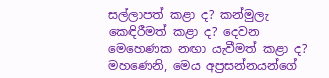සල්ලාපත් කළා ද? කන්මුලැ කෙඳිරීමත් කළා ද? දෙවන මෙහෙණක නඟා යැවීමත් කළා ද? මහණෙනි, මෙය අප්‍රසන්නයන්ගේ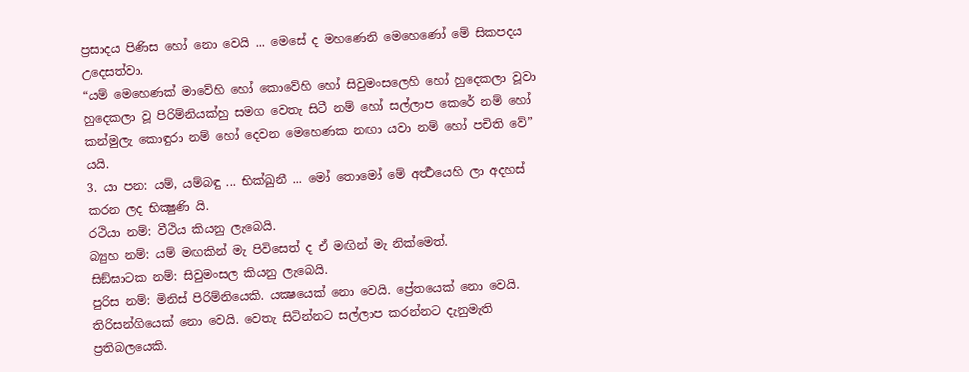ප්‍රසාදය පිණිස හෝ නො වෙයි ... මෙසේ ද මහණෙනි මෙහෙණෝ මේ සිකපදය උදෙසත්වා.
“යම් මෙහෙණක් මාවේහි හෝ කොවේහි හෝ සිවුමංසලෙහි හෝ හුදෙකලා වූවා හුදෙකලා වූ පිරිම්නියක්හු සමග වෙතැ සිටී නම් හෝ සල්ලාප කෙරේ නම් හෝ කන්මුලැ කොඳුරා නම් හෝ දෙවන මෙහෙණක නඟා යවා නම් හෝ පචිති වේ” යයි.
3. යා පන: යම්, යම්බඳු ... භික්ඛුනී ... මෝ තොමෝ මේ අර්‍ත්‍ථයෙහි ලා අදහස් කරන ලද භික්‍ෂුණි යි.
රථියා නම්: වීථිය කියනු ලැබෙයි.
බ්‍යුහ නම්: යම් මඟකින් මැ පිවිසෙත් ද ඒ මඟින් මැ නික්මෙත්.
සිඞ්ඝාටක නම්: සිවුමංසල කියනු ලැබෙයි.
පුරිස නම්: මිනිස් පිරිම්නියෙකි. යක්‍ෂයෙක් නො වෙයි. ප්‍රේතයෙක් නො වෙයි. තිරිසන්ගියෙක් නො වෙයි. වෙතැ සිටින්නට සල්ලාප කරන්නට දැනුමැති ප්‍රතිබලයෙකි.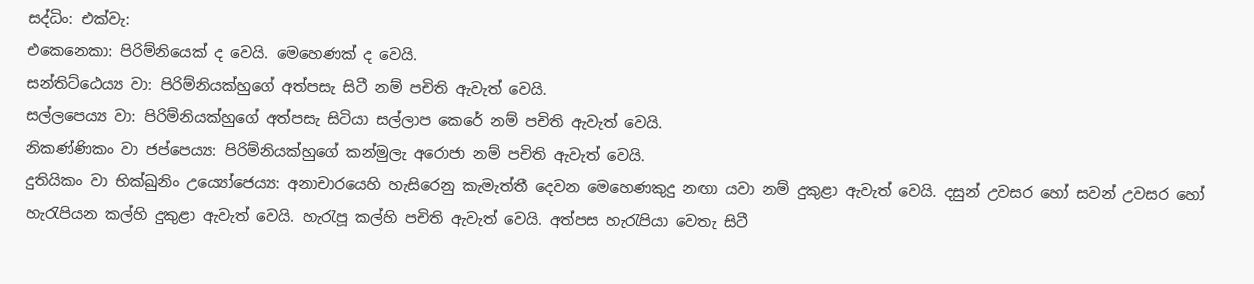සද්ධිං: එක්වැ:
එකෙනෙකා: පිරිම්නියෙක් ද වෙයි. මෙහෙණක් ද වෙයි.
සන්තිට්ඨෙය්‍ය වා: පිරිම්නියක්හුගේ අත්පසැ සිටී නම් පචිති ඇවැත් වෙයි.
සල්ලපෙය්‍ය වා: පිරිම්නියක්හුගේ අත්පසැ සිටියා සල්ලාප කෙරේ නම් පචිති ඇවැත් වෙයි.
නිකණ්ණිකං වා ජප්පෙය්‍ය: පිරිම්නියක්හුගේ කන්මුලැ අරොජා නම් පචිති ඇවැත් වෙයි.
දුතියිකං වා භික්ඛුනිං උය්‍යෝජෙය්‍ය: අනාචාරයෙහි හැසිරෙනු කැමැත්තී දෙවන මෙහෙණකුදු නඟා යවා නම් දුකුළා ඇවැත් වෙයි. දසුන් උවසර හෝ සවන් උවසර හෝ හැරැපියන කල්හි දුකුළා ඇවැත් වෙයි. හැරැපූ කල්හි පචිති ඇවැත් වෙයි. අත්පස හැරැපියා වෙතැ සිටී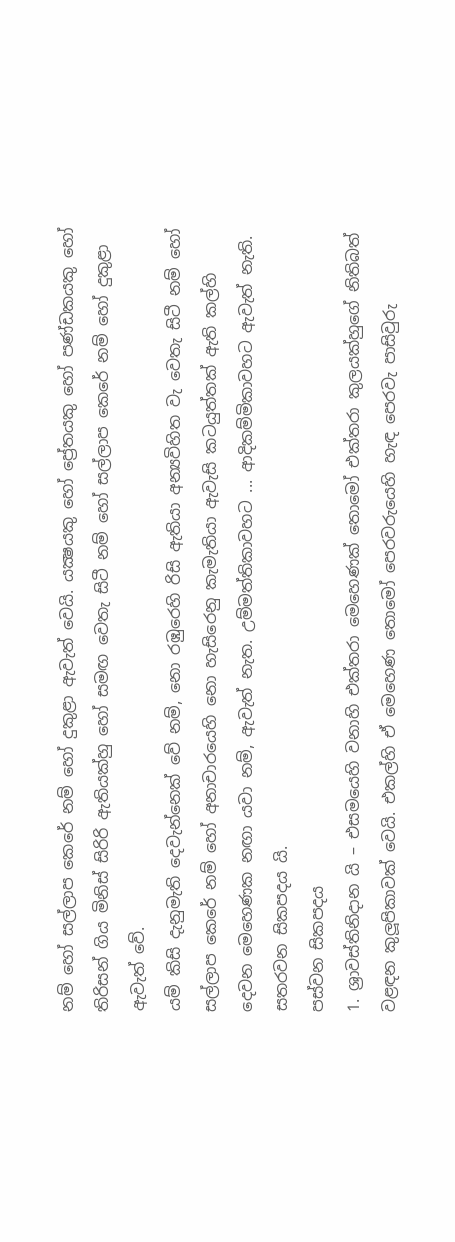නම් හෝ සල්ලාප කෙරේ නම් හෝ දුකුළා ඇවැත් වෙයි. යක්‍ෂයකු හෝ ප්‍රේතයකු හෝ පණ්ඩකයකු හෝ තිරිසන් ගිය මිනිස් සිරිරි ඇතියක්හු හෝ සමඟ වෙතැ සිටී නම් හෝ සල්ලාප කෙරේ නම් හෝ දුකුළා ඇවැත් වේ.
යම් කිසි දැනුමැති දෙවැන්නෙක් වේ නම්, නො රඹුරෙහි රිසි ඇතියා අන්‍යවිහිත වැ වෙතැ සිටී නම් හෝ සල්ලාප කෙරේ නම් හෝ අනාචාරයෙහි නො හැසිරෙනු කැමැතියා ඇවැසි කටයුත්තක් ඇති කල්හි දෙවන මෙහෙණක නඟා යවා නම්, ඇවැත් නැත. උම්මත්තිකාවහට ... ආදිකම්මිකාවහට ඇවැත් නැති.
සතරවන සිකපදය යි.
පස්වන සිකපදය
1. ශ්‍රාවස්තිනිදාන යි – එසමයෙහි වනාහි එක්තරා මෙහෙණක් තොමෝ එක්තරා කුලයක්හුගේ නිතිබත් වළඳන කුලූපිකාවක් වෙයි. එකල්හි ඒ මෙහෙණ තොමෝ පෙරවරුයෙහි හැඳ පෙරවැ පාසිවුරු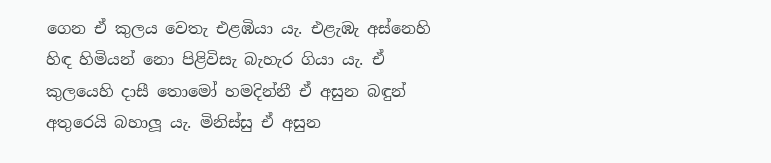ගෙන ඒ කුලය වෙතැ එළඹියා යැ. එළැඹැ අස්නෙහි හිඳ හිමියන් නො පිළිවිසැ බැහැර ගියා යැ. ඒ කුලයෙහි දාසී තොමෝ හමදින්නී ඒ අසුන බඳුන් අතුරෙයි බහාලූ යැ. මිනිස්සු ඒ අසුන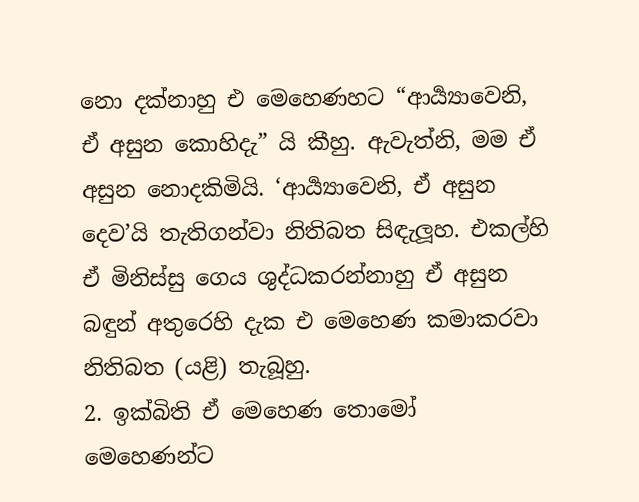නො දක්නාහු එ මෙහෙණහට “ආර්‍ය්‍යාවෙනි, ඒ අසුන කොහිදැ” යි කීහු. ඇවැත්නි, මම ඒ අසුන නොදකිමියි. ‘ආර්‍ය්‍යාවෙනි, ඒ අසුන දෙව’යි තැතිගන්වා නිතිබත සිඳැලූහ. එකල්හි ඒ මිනිස්සු ගෙය ශුද්ධකරන්නාහු ඒ අසුන බඳුන් අතුරෙහි දැක එ මෙහෙණ කමාකරවා නිතිබත (යළි) තැබූහු.
2. ඉක්බිති ඒ මෙහෙණ තොමෝ මෙහෙණන්ට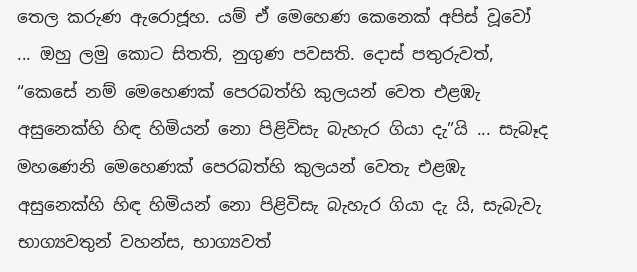තෙල කරුණ ඇරොජූහ. යම් ඒ මෙහෙණ කෙනෙක් අපිස් වූවෝ ... ඔහු ලමු කොට සිතති, නුගුණ පවසති. දොස් පතුරුවත්, “කෙසේ නම් මෙහෙණක් පෙරබත්හි කුලයන් වෙත එළඹැ අසුනෙක්හි හිඳ හිමියන් නො පිළිවිසැ බැහැර ගියා දැ”යි ... සැබෑද මහණෙනි මෙහෙණක් පෙරබත්හි කුලයන් වෙතැ එළඹැ අසුනෙක්හි හිඳ හිමියන් නො පිළිවිසැ බැහැර ගියා දැ යි, සැබැවැ භාග්‍යවතුන් වහන්ස, භාග්‍යවත්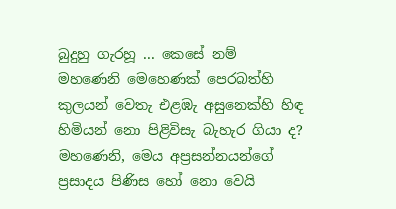බුදුහු ගැරහූ ... කෙසේ නම් මහණෙනි මෙහෙණක් පෙරබත්හි කුලයන් වෙතැ එළඹැ අසුනෙක්හි හිඳ හිමියන් නො පිළිවිසැ බැහැර ගියා ද? මහණෙනි, මෙය අප්‍රසන්නයන්ගේ ප්‍රසාදය පිණිස හෝ නො වෙයි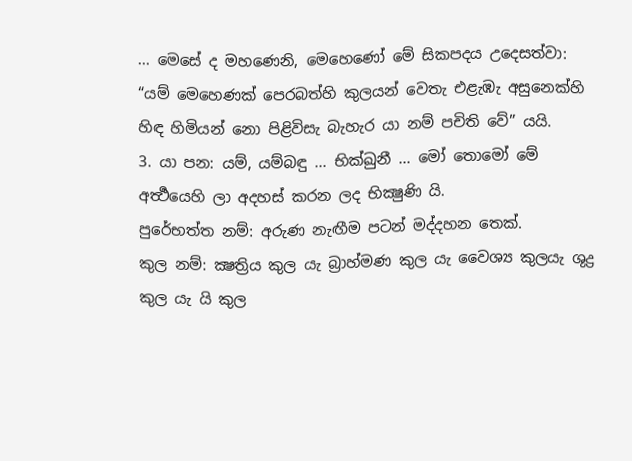... මෙසේ ද මහණෙනි, මෙහෙණෝ මේ සිකපදය උදෙසත්වා:
“යම් මෙහෙණක් පෙරබත්හි කුලයන් වෙතැ එළැඹැ අසුනෙක්හි හිඳ හිමියන් නො පිළිවිසැ බැහැර යා නම් පචිති වේ” යයි.
3. යා පන: යම්, යම්බඳු ... භික්ඛුනී ... මෝ තොමෝ මේ අර්‍ත්‍ථයෙහි ලා අදහස් කරන ලද භික්‍ෂුණි යි.
පුරේභත්ත නම්: අරුණ නැඟීම පටන් මද්දහන තෙක්.
කුල නම්: ක්‍ෂත්‍රිය කුල යැ බ්‍රාහ්මණ කුල යැ වෛශ්‍ය කුලයැ ශුද්‍ර කුල යැ යි කුල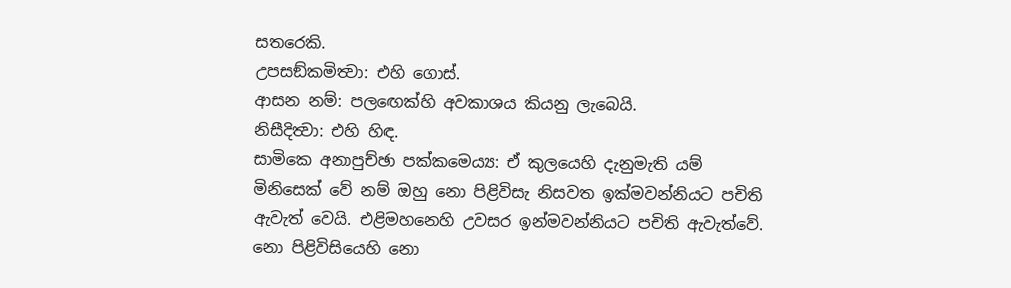සතරෙකි.
උපසඞ්කමිත්‍වා: එහි ගොස්.
ආසන නම්: පලඟෙක්හි අවකාශය කියනු ලැබෙයි.
නිසීදිත්‍වා: එහි හිඳ.
සාමිකෙ අනාපුච්ඡා පක්කමෙය්‍ය: ඒ කුලයෙහි දැනුමැති යම් මිනිසෙක් වේ නම් ඔහු නො පිළිවිසැ නිසවත ඉක්මවන්නියට පචිති ඇවැත් වෙයි. එළිමහනෙහි උවසර ඉන්මවන්නියට පචිති ඇවැත්වේ.
නො පිළිවිසියෙහි නො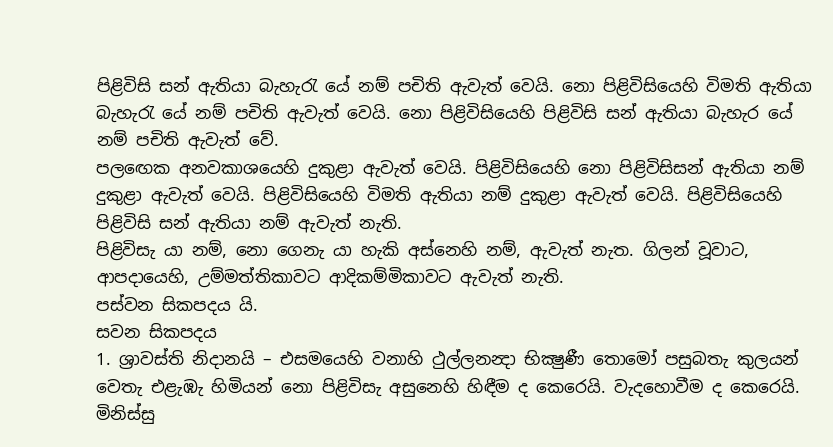පිළිවිසි සන් ඇතියා බැහැරැ යේ නම් පචිති ඇවැත් වෙයි. නො පිළිවිසියෙහි විමති ඇතියා බැහැරැ යේ නම් පචිති ඇවැත් වෙයි. නො පිළිවිසියෙහි පිළිවිසි සන් ඇතියා බැහැර යේ නම් පචිති ඇවැත් වේ.
පලඟෙක අනවකාශයෙහි දුකුළා ඇවැත් වෙයි. පිළිවිසියෙහි නො පිළිවිසිසන් ඇතියා නම් දුකුළා ඇවැත් වෙයි. පිළිවිසියෙහි විමති ඇතියා නම් දුකුළා ඇවැත් වෙයි. පිළිවිසියෙහි පිළිවිසි සන් ඇතියා නම් ඇවැත් නැති.
පිළිවිසැ යා නම්, නො ගෙනැ යා හැකි අස්නෙහි නම්, ඇවැත් නැත. ගිලන් වූවාට, ආපදායෙහි, උම්මත්තිකාවට ආදිකම්මිකාවට ඇවැත් නැති.
පස්වන සිකපදය යි.
සවන සිකපදය
1. ශ්‍රාවස්ති නිදානයි – එසමයෙහි වනාහි ථුල්ලනන්‍දා භික්‍ෂුණී තොමෝ පසුබතැ කුලයන් වෙතැ එළැඹැ හිමියන් නො පිළිවිසැ අසුනෙහි හිඳීම ද කෙරෙයි. වැදහොවීම ද කෙරෙයි. මිනිස්සු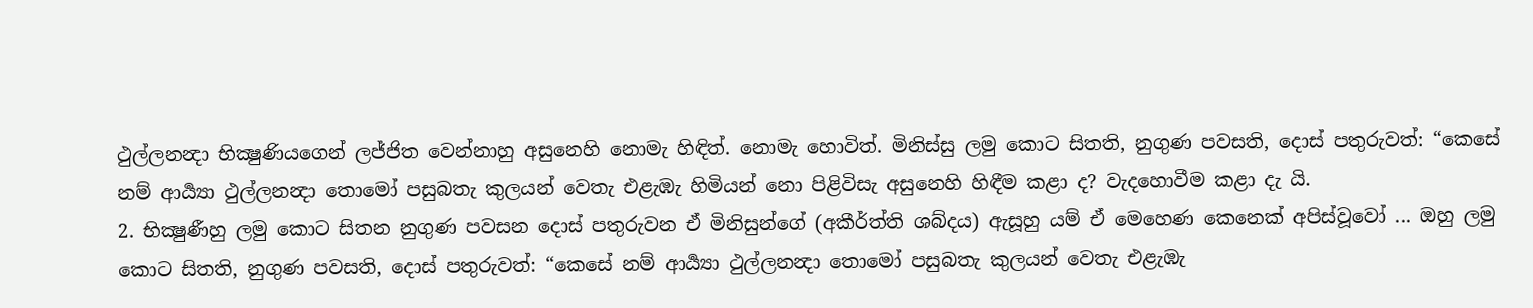ථුල්ලනන්‍දා භික්‍ෂුණියගෙන් ලජ්ජිත වෙන්නාහු අසුනෙහි නොමැ හිඳිත්. නොමැ හොවිත්. මිනිස්සු ලමු කොට සිතති, නුගුණ පවසති, දොස් පතුරුවත්: “කෙසේ නම් ආර්‍ය්‍යා ථුල්ලනන්‍දා තොමෝ පසුබතැ කුලයන් වෙතැ එළැඹැ හිමියන් නො පිළිවිසැ අසුනෙහි හිඳීම කළා ද? වැදහොවීම කළා දැ යි.
2. භික්‍ෂුණීහු ලමු කොට සිතන නුගුණ පවසන දොස් පතුරුවන ඒ මිනිසුන්ගේ (අකීර්ත්ති ශබ්දය) ඇසූහු යම් ඒ මෙහෙණ කෙනෙක් අපිස්වූවෝ ... ඔහු ලමු කොට සිතති, නුගුණ පවසති, දොස් පතුරුවත්: “කෙසේ නම් ආර්‍ය්‍යා ථුල්ලනන්‍දා තොමෝ පසුබතැ කුලයන් වෙතැ එළැඹැ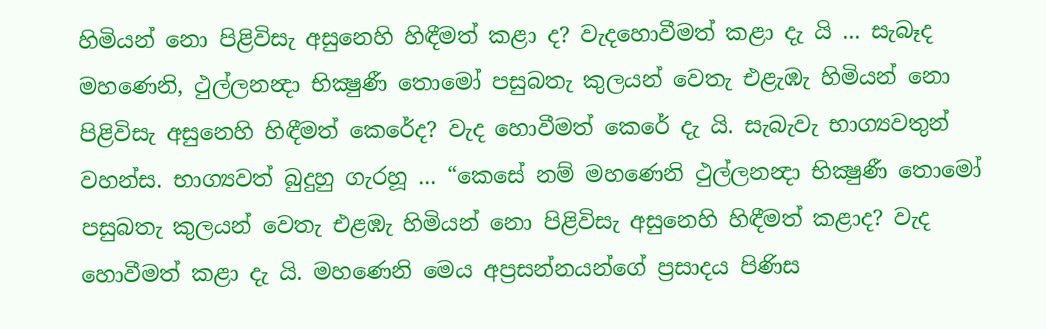හිමියන් නො පිළිවිසැ අසුනෙහි හිඳීමත් කළා ද? වැදහොවීමත් කළා දැ යි ... සැබෑද මහණෙනි, ථුල්ලනන්‍දා භික්‍ෂුණී තොමෝ පසුබතැ කුලයන් වෙතැ එළැඹැ හිමියන් නො පිළිවිසැ අසුනෙහි හිඳීමත් කෙරේද? වැද හොවීමත් කෙරේ දැ යි. සැබැවැ භාග්‍යවතුන් වහන්ස. භාග්‍යවත් බුදුහු ගැරහූ ... “කෙසේ නම් මහණෙනි ථුල්ලනන්‍දා භික්‍ෂුණී තොමෝ පසුබතැ කුලයන් වෙතැ එළඹැ හිමියන් නො පිළිවිසැ අසුනෙහි හිඳීමත් කළාද? වැද හොවීමත් කළා දැ යි. මහණෙනි මෙය අප්‍රසන්නයන්ගේ ප්‍රසාදය පිණිස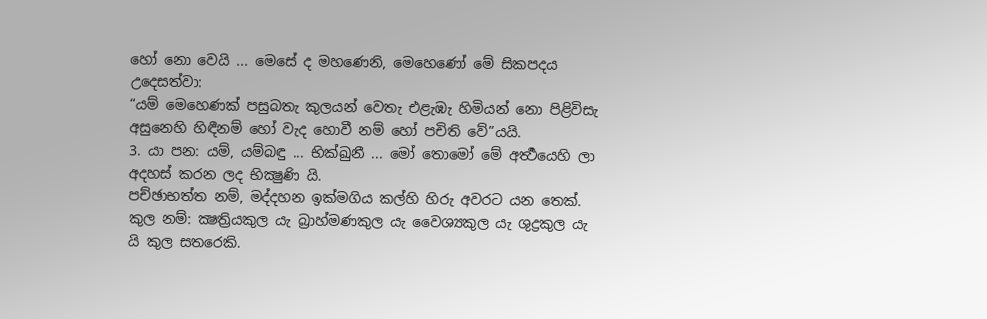හෝ නො වෙයි ... මෙසේ ද මහණෙනි, මෙහෙණෝ මේ සිකපදය උදෙසත්වා:
“යම් මෙහෙණක් පසුබතැ කුලයන් වෙතැ එළැඹැ හිමියන් නො පිළිවිසැ අසුනෙහි හිඳීනම් හෝ වැද හොවී නම් හෝ පචිති වේ”යයි.
3. යා පන: යම්, යම්බඳු ... භික්ඛුනී ... මෝ තොමෝ මේ අර්‍ත්‍ථයෙහි ලා අදහස් කරන ලද භික්‍ෂුණි යි.
පච්ඡාභත්ත නම්, මද්දහන ඉක්මගිය කල්හි හිරු අවරට යන තෙක්.
කුල නම්: ක්‍ෂත්‍රියකුල යැ බ්‍රාහ්මණකුල යැ වෛශ්‍යකුල යැ ශුද්‍රකුල යැ යි කුල සතරෙකි.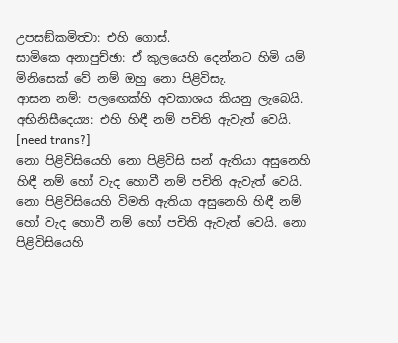උපසඞ්කමිත්‍වා: එහි ගොස්.
සාමිකෙ අනාපුච්ඡා: ඒ කුලයෙහි දෙන්නට හිමි යම් මිනිසෙක් වේ නම් ඔහු නො පිළිවිසැ.
ආසන නම්: පලඟෙක්හි අවකාශය කියනු ලැබෙයි.
අභිනිසීදෙය්‍ය: එහි හිඳී නම් පචිති ඇවැත් වෙයි.
[need trans?]
නො පිළිවිසියෙහි නො පිළිවිසි සන් ඇතියා අසුනෙහි හිඳී නම් හෝ වැද හොවී නම් පචිති ඇවැත් වෙයි. නො පිළිවිසියෙහි විමති ඇතියා අසුනෙහි හිඳී නම් හෝ වැද හොවී නම් හෝ පචිති ඇවැත් වෙයි. නො පිළිවිසියෙහි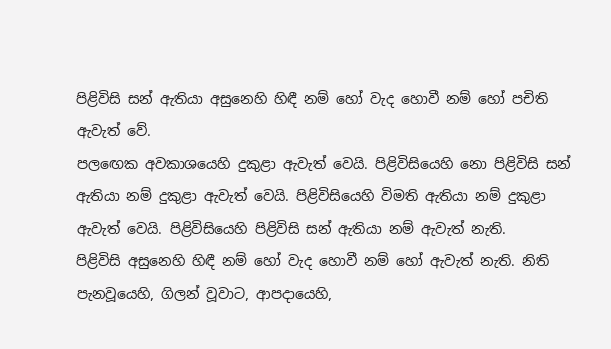පිළිවිසි සන් ඇතියා අසුනෙහි හිඳී නම් හෝ වැද හොවී නම් හෝ පචිති ඇවැත් වේ.
පලඟෙක අවකාශයෙහි දුකුළා ඇවැත් වෙයි. පිළිවිසියෙහි නො පිළිවිසි සන් ඇතියා නම් දුකුළා ඇවැත් වෙයි. පිළිවිසියෙහි විමති ඇතියා නම් දුකුළා ඇවැත් වෙයි. පිළිවිසියෙහි පිළිවිසි සන් ඇතියා නම් ඇවැත් නැති.
පිළිවිසි අසුනෙහි හිඳී නම් හෝ වැද හොවී නම් හෝ ඇවැත් නැති. නිති පැනවූයෙහි, ගිලන් වූවාට, ආපදායෙහි,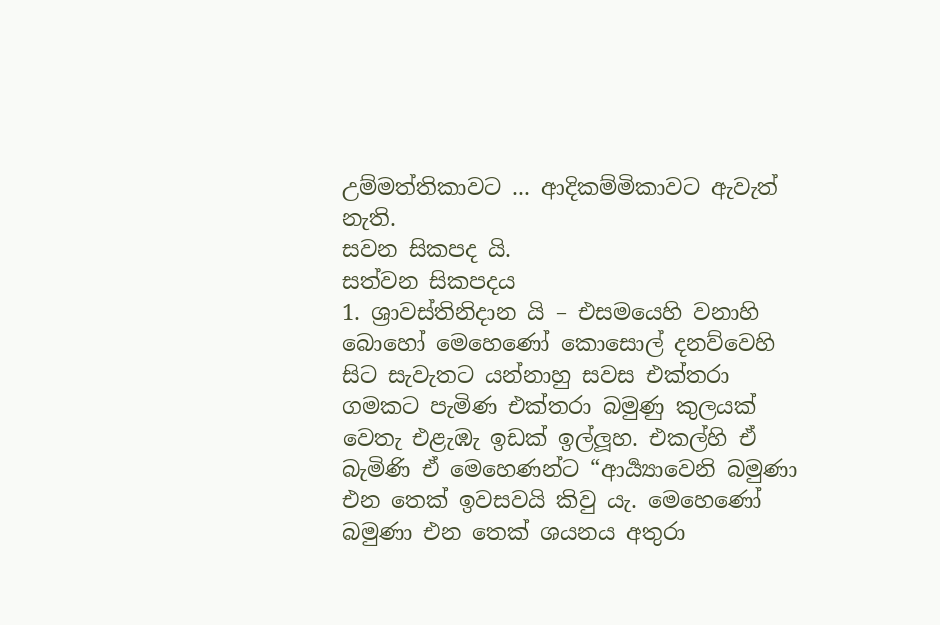උම්මත්තිකාවට ... ආදිකම්මිකාවට ඇවැත් නැති.
සවන සිකපද යි.
සත්වන සිකපදය
1. ශ්‍රාවස්තිනිදාන යි – එසමයෙහි වනාහි බොහෝ මෙහෙණෝ කොසොල් දනව්වෙහි සිට සැවැතට යන්නාහු සවස එක්තරා ගමකට පැමිණ එක්තරා බමුණු කුලයක් වෙතැ එළැඹැ ඉඩක් ඉල්ලූහ. එකල්හි ඒ බැමිණි ඒ මෙහෙණන්ට “ආර්‍ය්‍යාවෙනි බමුණා එන තෙක් ඉවසවයි කිවු යැ. මෙහෙණෝ බමුණා එන තෙක් ශයනය අතුරා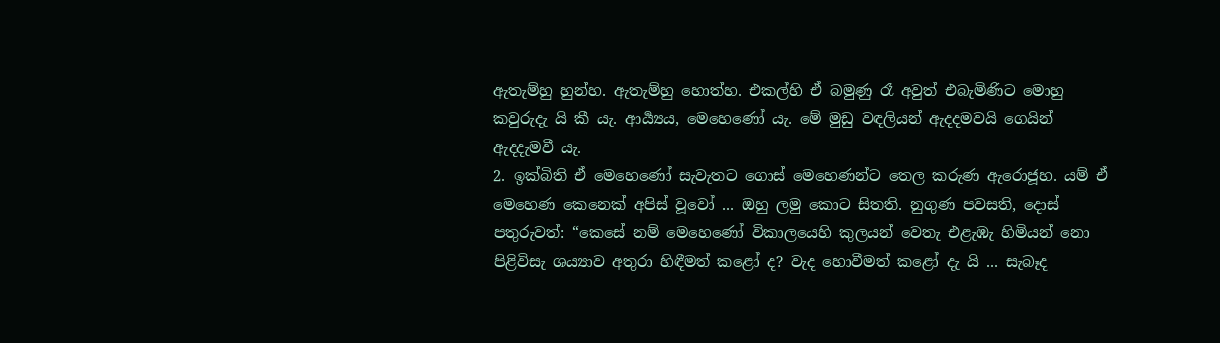ඇතැම්හු හුන්හ. ඇතැම්හු හොත්හ. එකල්හි ඒ බමුණු රෑ අවුත් එබැමිණිට මොහු කවුරුදැ යි කී යැ. ආර්‍ය්‍යය, මෙහෙණෝ යැ. මේ මුඩු වඳලියන් ඇදදමවයි ගෙයින් ඇදදැමවී යැ.
2. ඉක්බිති ඒ මෙහෙණෝ සැවැතට ගොස් මෙහෙණන්ට තෙල කරුණ ඇරොජූහ. යම් ඒ මෙහෙණ කෙනෙක් අපිස් වූවෝ ... ඔහු ලමු කොට සිතති. නුගුණ පවසති, දොස් පතුරුවත්: “කෙසේ නම් මෙහෙණෝ විකාලයෙහි කුලයන් වෙතැ එළැඹැ හිමියන් නො පිළිවිසැ ශය්‍යාව අතුරා හිඳීමත් කළෝ ද? වැද හොවීමත් කළෝ දැ යි ... සැබෑද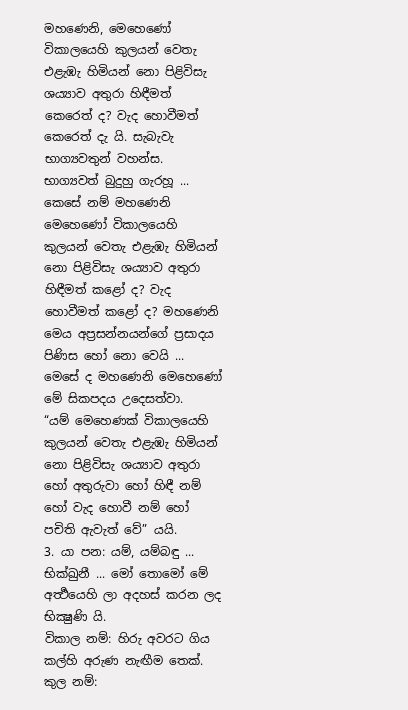මහණෙනි, මෙහෙණෝ විකාලයෙහි කුලයන් වෙතැ එළැඹැ හිමියන් නො පිළිවිසැ ශය්‍යාව අතුරා හිඳීමත් කෙරෙත් ද? වැද හොවීමත් කෙරෙත් දැ යි. සැබැවැ භාග්‍යවතුන් වහන්ස. භාග්‍යවත් බුදුහු ගැරහූ ... කෙසේ නම් මහණෙනි මෙහෙණෝ විකාලයෙහි කුලයන් වෙතැ එළැඹැ හිමියන් නො පිළිවිසැ ශය්‍යාව අතුරා හිඳීමත් කළෝ ද? වැද හොවීමත් කළෝ ද? මහණෙනි මෙය අප්‍රසන්නයන්ගේ ප්‍රසාදය පිණිස හෝ නො වෙයි ... මෙසේ ද මහණෙනි මෙහෙණෝ මේ සිකපදය උදෙසත්වා.
“යම් මෙහෙණක් විකාලයෙහි කුලයන් වෙතැ එළැඹැ හිමියන් නො පිළිවිසැ ශය්‍යාව අතුරා හෝ අතුරුවා හෝ හිඳී නම් හෝ වැද හොවී නම් හෝ පචිති ඇවැත් වේ” යයි.
3. යා පන: යම්, යම්බඳු ... භික්ඛුනී ... මෝ තොමෝ මේ අර්‍ත්‍ථයෙහි ලා අදහස් කරන ලද භික්‍ෂුණි යි.
විකාල නම්: හිරු අවරට ගිය කල්හි අරුණ නැඟීම තෙක්.
කුල නම්: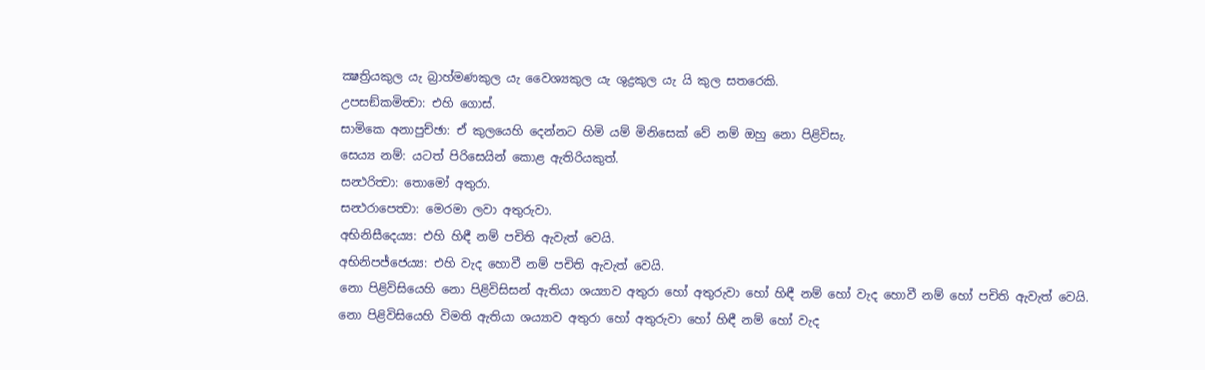ක්‍ෂත්‍රියකුල යැ බ්‍රාහ්මණකුල යැ වෛශ්‍යකුල යැ ශුද්‍රකුල යැ යි කුල සතරෙකි.
උපසඞ්කමිත්‍වා: එහි ගොස්.
සාමිකෙ අනාපුච්ඡා: ඒ කුලයෙහි දෙන්නට හිමි යම් මිනිසෙක් වේ නම් ඔහු නො පිළිවිසැ.
සෙය්‍ය නම්: යටත් පිරිසෙයින් කොළ ඇතිරියකුත්.
සන්‍ථරිත්‍වා: තොමෝ අතුරා.
සන්‍ථරාපෙත්‍වා: මෙරමා ලවා අතුරුවා.
අභිනිසීදෙය්‍ය: එහි හිඳී නම් පචිති ඇවැත් වෙයි.
අභිනිපජ්ජෙය්‍ය: එහි වැද හොවී නම් පචිති ඇවැත් වෙයි.
නො පිළිවිසියෙහි නො පිළිවිසිසන් ඇතියා ශය්‍යාව අතුරා හෝ අතුරුවා හෝ හිඳී නම් හෝ වැද හොවී නම් හෝ පචිති ඇවැත් වෙයි. නො පිළිවිසියෙහි විමති ඇතියා ශය්‍යාව අතුරා හෝ අතුරුවා හෝ හිඳී නම් හෝ වැද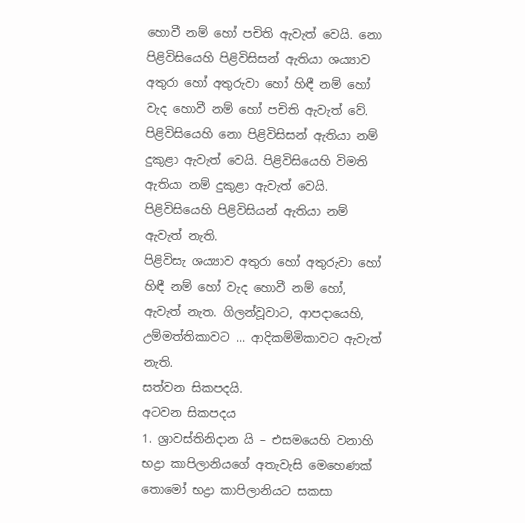හොවී නම් හෝ පචිති ඇවැත් වෙයි. නො පිළිවිසියෙහි පිළිවිසිසන් ඇතියා ශය්‍යාව අතුරා හෝ අතුරුවා හෝ හිඳී නම් හෝ වැද හොවී නම් හෝ පචිති ඇවැත් වේ.
පිළිවිසියෙහි නො පිළිවිසිසන් ඇතියා නම් දුකුළා ඇවැත් වෙයි. පිළිවිසියෙහි විමති ඇතියා නම් දුකුළා ඇවැත් වෙයි. පිළිවිසියෙහි පිළිවිසියන් ඇතියා නම් ඇවැත් නැති.
පිළිවිසැ ශය්‍යාව අතුරා හෝ අතුරුවා හෝ හිඳී නම් හෝ වැද හොවී නම් හෝ, ඇවැත් නැත. ගිලන්වූවාට, ආපදායෙහි, උම්මත්තිකාවට ... ආදිකම්මිකාවට ඇවැත් නැති.
සත්වන සිකපදයි.
අටවන සිකපදය
1. ශ්‍රාවස්තිනිදාන යි – එසමයෙහි වනාහි භද්‍රා කාපිලානියගේ අතැවැසි මෙහෙණක් තොමෝ භද්‍රා කාපිලානියට සකසා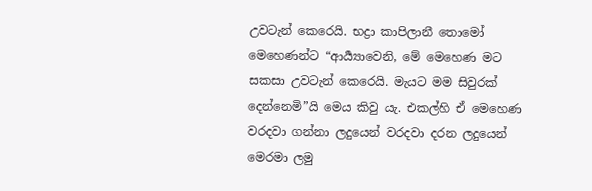උවටැන් කෙරෙයි. භද්‍රා කාපිලානී තොමෝ මෙහෙණන්ට “ආර්‍ය්‍යාවෙනි, මේ මෙහෙණ මට සකසා උවටැන් කෙරෙයි. මැයට මම සිවුරක් දෙන්නෙමි”යි මෙය කිවු යැ. එකල්හි ඒ මෙහෙණ වරදවා ගන්නා ලදුයෙන් වරදවා දරන ලදුයෙන් මෙරමා ලමු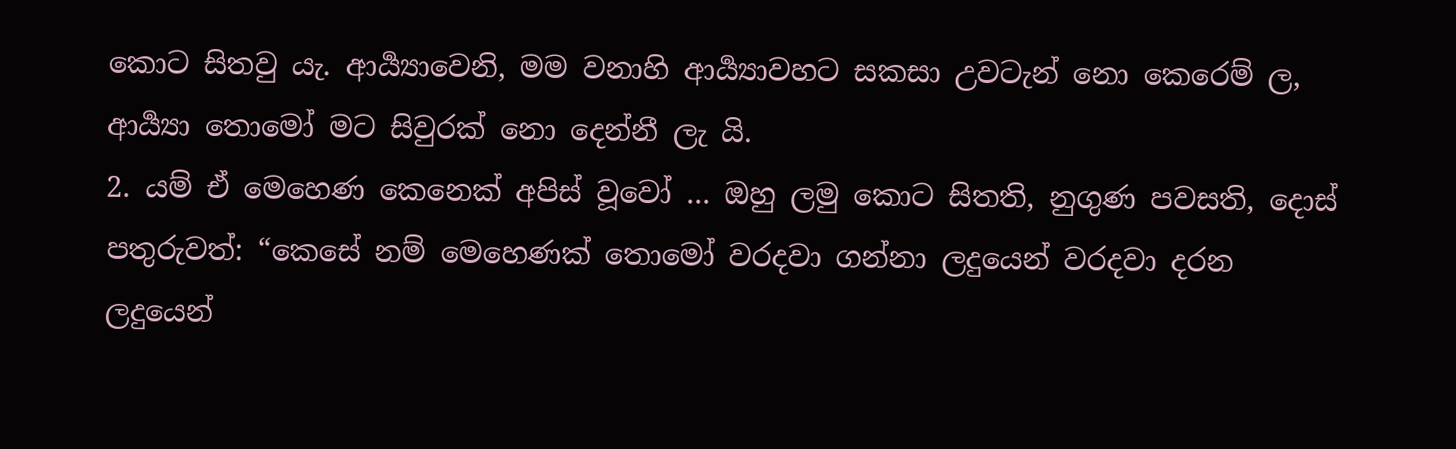කොට සිතවු යැ. ආර්‍ය්‍යාවෙනි, මම වනාහි ආර්‍ය්‍යාවහට සකසා උවටැන් නො කෙරෙම් ල, ආර්‍ය්‍යා තොමෝ මට සිවුරක් නො දෙන්නී ලැ යි.
2. යම් ඒ මෙහෙණ කෙනෙක් අපිස් වූවෝ ... ඔහු ලමු කොට සිතති, නුගුණ පවසති, දොස් පතුරුවත්: “කෙසේ නම් මෙහෙණක් තොමෝ වරදවා ගන්නා ලදුයෙන් වරදවා දරන ලදුයෙන්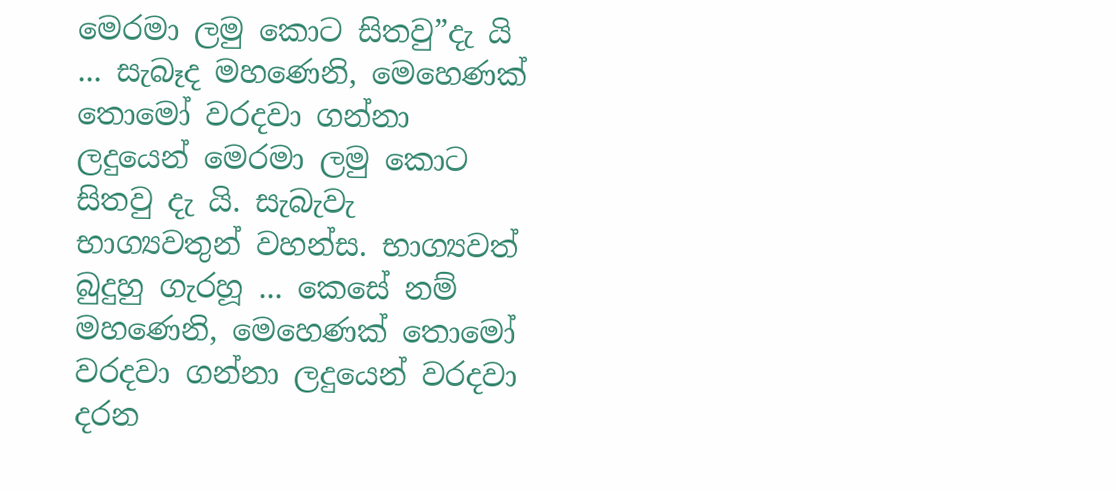මෙරමා ලමු කොට සිතවු”දැ යි ... සැබෑද මහණෙනි, මෙහෙණක් තොමෝ වරදවා ගන්නා ලදුයෙන් මෙරමා ලමු කොට සිතවු දැ යි. සැබැවැ භාග්‍යවතුන් වහන්ස. භාග්‍යවත් බුදුහු ගැරහූ ... කෙසේ නම් මහණෙනි, මෙහෙණක් තොමෝ වරදවා ගන්නා ලදුයෙන් වරදවා දරන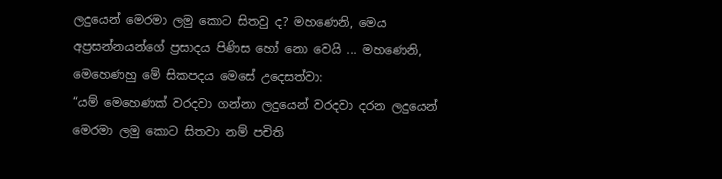ලදුයෙන් මෙරමා ලමු කොට සිතවු ද? මහණෙනි, මෙය අප්‍රසන්නයන්ගේ ප්‍රසාදය පිණිස හෝ නො වෙයි ... මහණෙනි, මෙහෙණහු මේ සිකපදය මෙසේ උදෙසත්වා:
“යම් මෙහෙණක් වරදවා ගන්නා ලදුයෙන් වරදවා දරන ලදුයෙන් මෙරමා ලමු කොට සිතවා නම් පචිති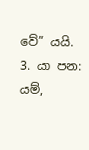වේ” යයි.
3. යා පන: යම්,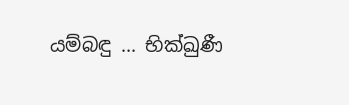යම්බඳු ... භික්ඛුණී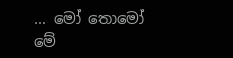... මෝ තොමෝ මේ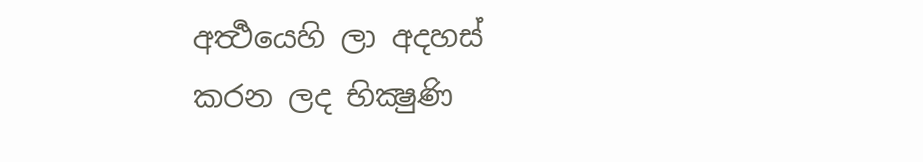අර්‍ත්‍ථයෙහි ලා අදහස් කරන ලද භික්‍ෂුණි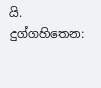යි.
දුග්ගහිතෙන: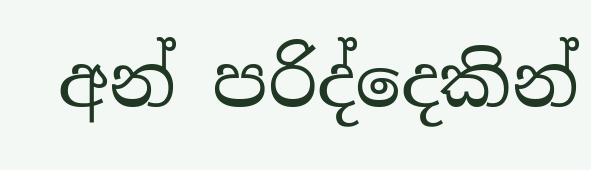අන් පරිද්දෙකින්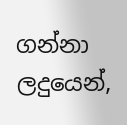ගන්නා ලදුයෙන්,